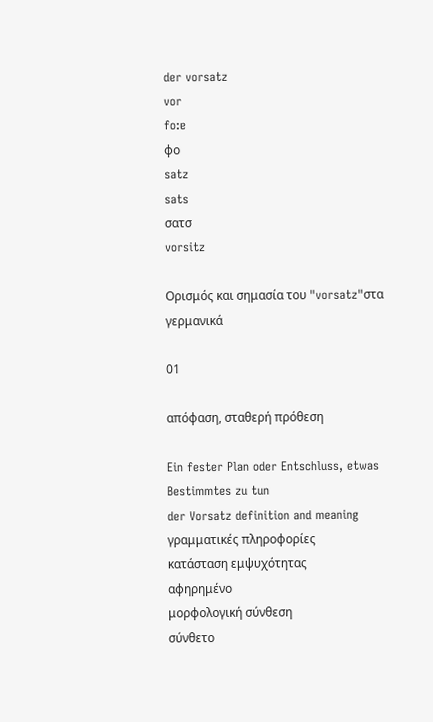der vorsatz
vor
fo:ɐ
φο
satz
sats
σατσ
vorsitz

Ορισμός και σημασία του "vorsatz"στα γερμανικά

01

απόφαση, σταθερή πρόθεση

Ein fester Plan oder Entschluss, etwas Bestimmtes zu tun
der Vorsatz definition and meaning
γραμματικές πληροφορίες
κατάσταση εμψυχότητας
αφηρημένο
μορφολογική σύνθεση
σύνθετο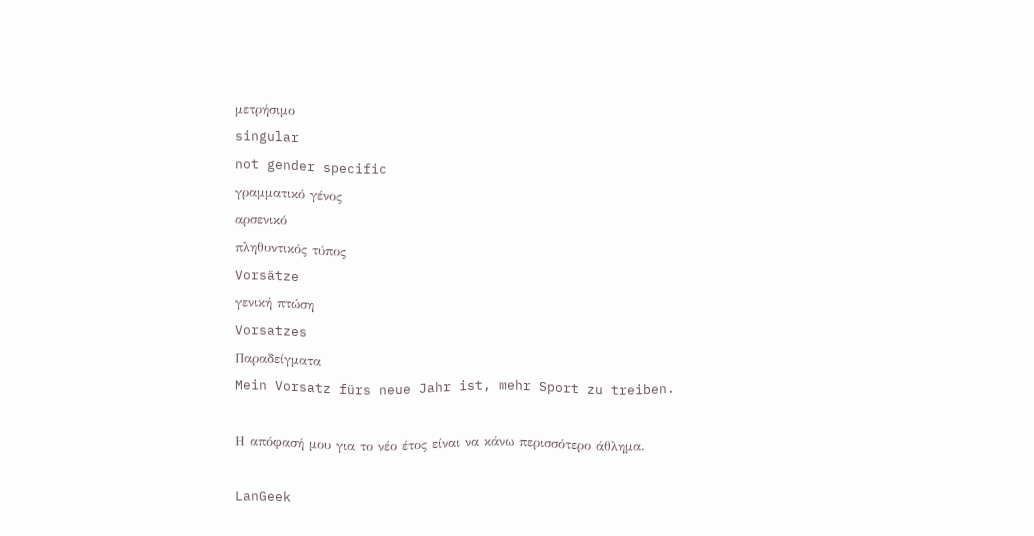μετρήσιμο
singular
not gender specific
γραμματικό γένος
αρσενικό
πληθυντικός τύπος
Vorsätze
γενική πτώση
Vorsatzes
Παραδείγματα
Mein Vorsatz fürs neue Jahr ist, mehr Sport zu treiben.

Η απόφασή μου για το νέο έτος είναι να κάνω περισσότερο άθλημα.

LanGeek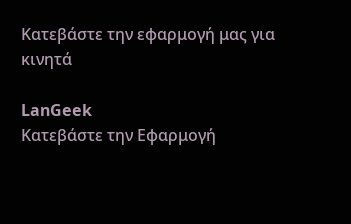Κατεβάστε την εφαρμογή μας για κινητά

LanGeek
Κατεβάστε την Εφαρμογή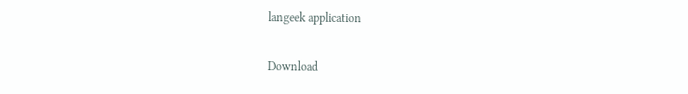langeek application

Download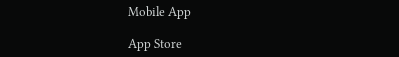Mobile App

App Store